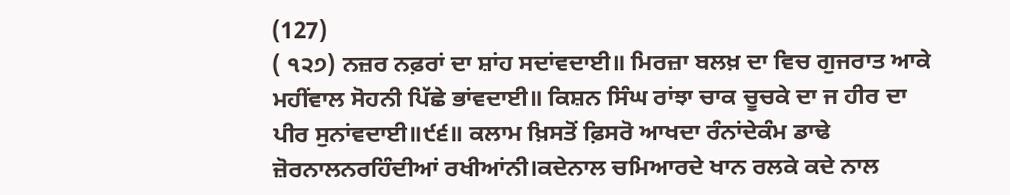(127)
( ੧੨੭) ਨਜ਼ਰ ਨਫ਼ਰਾਂ ਦਾ ਸ਼ਾਂਹ ਸਦਾਂਵਦਾਈ॥ ਮਿਰਜ਼ਾ ਬਲਖ਼ ਦਾ ਵਿਚ ਗੁਜਰਾਤ ਆਕੇ ਮਹੀਂਵਾਲ ਸੋਹਨੀ ਪਿੱਛੇ ਭਾਂਵਦਾਈ॥ ਕਿਸ਼ਨ ਸਿੰਘ ਰਾਂਝਾ ਚਾਕ ਚੂਚਕੇ ਦਾ ਜ ਹੀਰ ਦਾ ਪੀਰ ਸੁਨਾਂਵਦਾਈ॥੯੬॥ ਕਲਾਮ ਖ਼ਿਸਤੋਂ ਫ਼ਿਸਰੋ ਆਖਦਾ ਰੰਨਾਂਦੇਕੰਮ ਡਾਢੇ ਜ਼ੋਰਨਾਲਨਰਹਿੰਦੀਆਂ ਰਖੀਆਂਨੀ।ਕਦੇਨਾਲ ਚਮਿਆਰਦੇ ਖਾਨ ਰਲਕੇ ਕਦੇ ਨਾਲ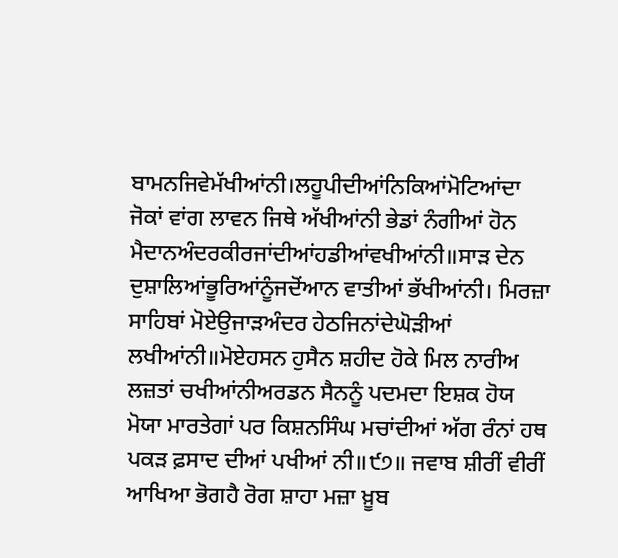ਬਾਮਨਜਿਵੇਮੱਖੀਆਂਨੀ।ਲਹੂਪੀਦੀਆਂਨਿਕਿਆਂਮੋਟਿਆਂਦਾ ਜੋਕਾਂ ਵਾਂਗ ਲਾਵਨ ਜਿਥੇ ਅੱਖੀਆਂਨੀ ਭੇਡਾਂ ਨੰਗੀਆਂ ਹੋਨ ਮੈਦਾਨਅੰਦਰਕੀਰਜਾਂਦੀਆਂਹਡੀਆਂਵਖੀਆਂਨੀ॥ਸਾੜ ਦੇਨ ਦੁਸ਼ਾਲਿਆਂਭੂਰਿਆਂਨੂੰਜਦੋਂਆਨ ਵਾਤੀਆਂ ਭੱਖੀਆਂਨੀ। ਮਿਰਜ਼ਾ ਸਾਹਿਬਾਂ ਮੋਏਉਜਾੜਅੰਦਰ ਹੇਠਜਿਨਾਂਦੇਘੋੜੀਆਂ ਲਖੀਆਂਨੀ॥ਮੋਏਹਸਨ ਹੁਸੈਨ ਸ਼ਹੀਦ ਹੋਕੇ ਮਿਲ ਨਾਰੀਅ ਲਜ਼ਤਾਂ ਚਖੀਆਂਨੀਅਰਡਨ ਸੈਨਨੂੰ ਪਦਮਦਾ ਇਸ਼ਕ ਹੋਯ ਮੋਯਾ ਮਾਰਤੇਗਾਂ ਪਰ ਕਿਸ਼ਨਸਿੰਘ ਮਚਾਂਦੀਆਂ ਅੱਗ ਰੰਨਾਂ ਹਥ ਪਕੜ ਫ਼ਸਾਦ ਦੀਆਂ ਪਖੀਆਂ ਨੀ॥੯੭॥ ਜਵਾਬ ਸ਼ੀਰੀਂ ਵੀਰੀਂ ਆਖਿਆ ਭੋਗਹੈ ਰੋਗ ਸ਼ਾਹਾ ਮਜ਼ਾ ਖ਼ੂਬ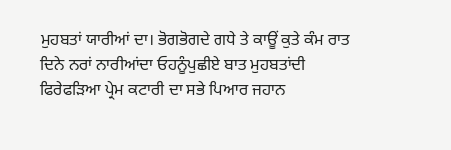ਮੁਹਬਤਾਂ ਯਾਰੀਆਂ ਦਾ। ਭੋਗਭੋਗਦੇ ਗਧੇ ਤੇ ਕਾਊਂ ਕੁਤੇ ਕੰਮ ਰਾਤ ਦਿਨੇ ਨਰਾਂ ਨਾਰੀਆਂਦਾ ਓਹਨੂੰਪੁਛੀਏ ਬਾਤ ਮੁਹਬਤਾਂਦੀ ਫਿਰੇਫੜਿਆ ਪ੍ਰੇਮ ਕਟਾਰੀ ਦਾ ਸਭੇ ਪਿਆਰ ਜਹਾਨ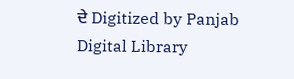ਦੇ Digitized by Panjab Digital Library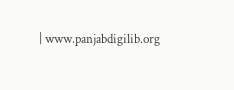| www.panjabdigilib.org